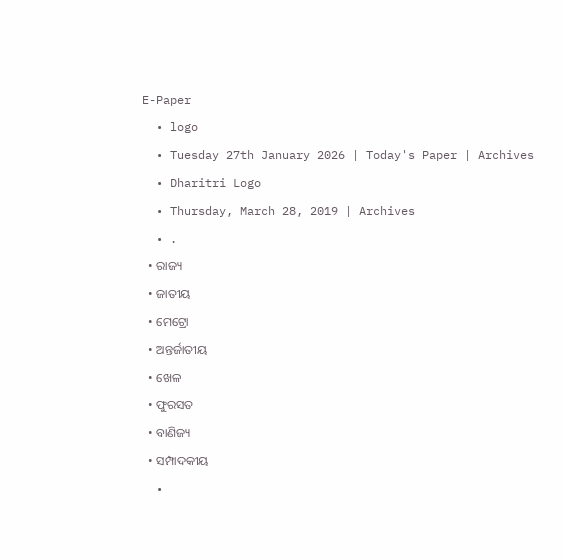E-Paper
  • logo
  • Tuesday 27th January 2026 | Today's Paper | Archives
  • Dharitri Logo
  • Thursday, March 28, 2019 | Archives
  • .
  • ରାଜ୍ୟ
  • ଜାତୀୟ
  • ମେଟ୍ରୋ
  • ଅନ୍ତର୍ଜାତୀୟ
  • ଖେଳ
  • ଫୁରସତ
  • ବାଣିଜ୍ୟ
  • ସମ୍ପାଦକୀୟ
  •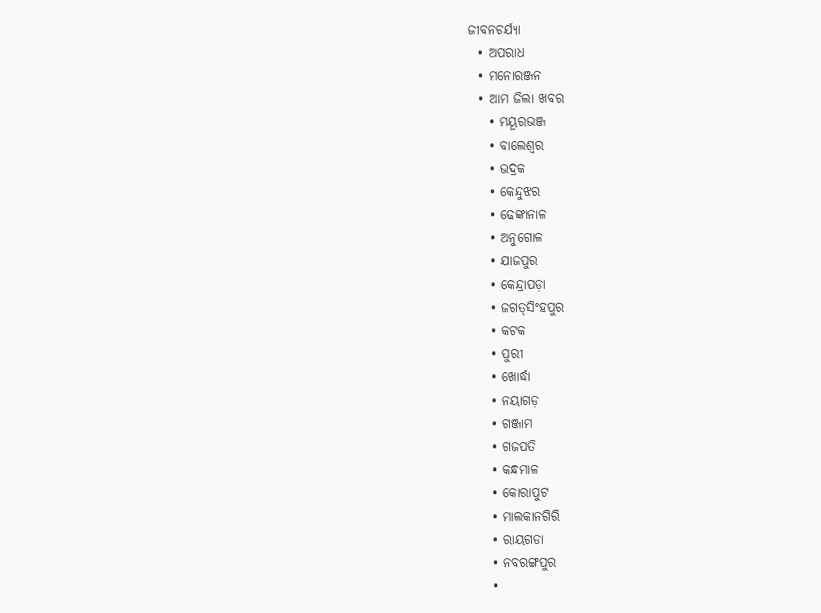ଜୀବନଚର୍ଯ୍ୟା
  • ଅପରାଧ
  • ମନୋରଞ୍ଜନ
  • ଆମ ଜିଲା ଖବର
    • ମୟୂରଭଞ୍ଜ
    • ବାଲେଶ୍ୱର
    • ଭଦ୍ରକ
    • କେନ୍ଦୁଝର
    • ଢେଙ୍କାନାଳ
    • ଅନୁଗୋଳ
    • ଯାଜପୁର
    • କେନ୍ଦ୍ରାପଡ଼ା
    • ଜଗତ୍‌ସିଂହପୁର
    • କଟକ
    • ପୁରୀ
    • ଖୋର୍ଦ୍ଧା
    • ନୟାଗଡ଼
    • ଗଞ୍ଜାମ
    • ଗଜପତି
    • କନ୍ଧମାଳ
    • କୋରାପୁଟ
    • ମାଲକାନଗିରି
    • ରାୟଗଡା
    • ନବରଙ୍ଗପୁର
    •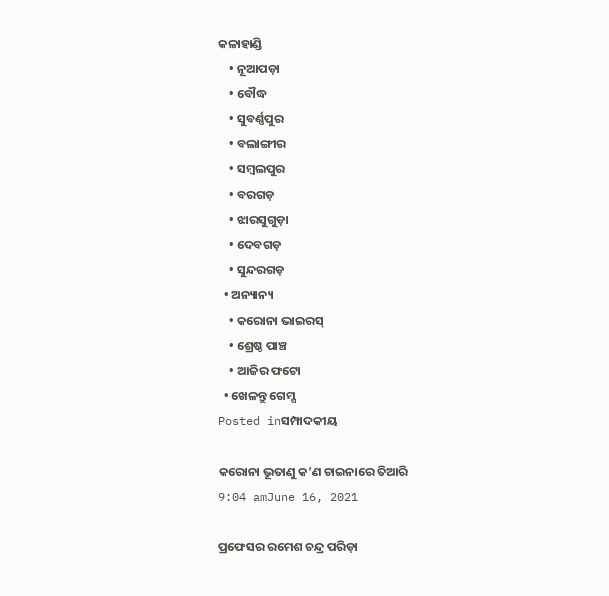କଳାହାଣ୍ଡି
    • ନୂଆପଡ଼ା
    • ବୌଦ୍ଧ
    • ସୁବର୍ଣ୍ଣପୁର
    • ବଲାଙ୍ଗୀର
    • ସମ୍ବଲପୁର
    • ବରଗଡ଼
    • ଝାରସୁଗୁଡ଼ା
    • ଦେବଗଡ଼
    • ସୁନ୍ଦରଗଡ଼
  • ଅନ୍ୟାନ୍ୟ
    • କରୋନା ଭାଇରସ୍‌
    • ଶ୍ରେଷ୍ଠ ପାଞ୍ଚ
    • ଆଜିର ଫଟୋ
  • ଖେଳନ୍ତୁ ଗେମ୍ସ
Posted inସମ୍ପାଦକୀୟ

କରୋନା ଭୂତାଣୁ କ’ଣ ଚାଇନାରେ ତିଆରି
9:04 amJune 16, 2021

ପ୍ରଫେସର ରମେଶ ଚନ୍ଦ୍ର ପରିଡ଼ା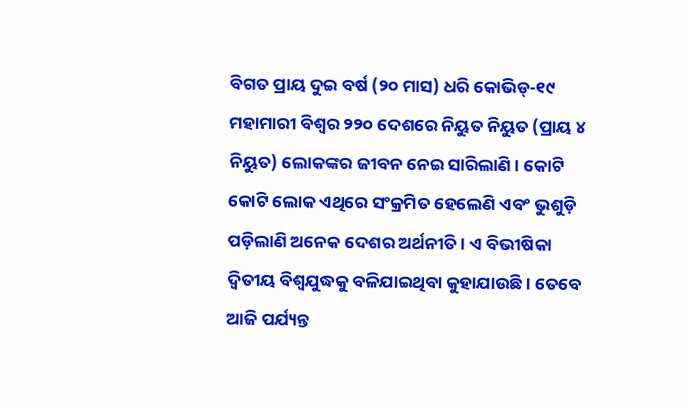ବିଗତ ପ୍ରାୟ ଦୁଇ ବର୍ଷ (୨୦ ମାସ) ଧରି କୋଭିଡ୍‌-୧୯ ମହାମାରୀ ବିଶ୍ୱର ୨୨୦ ଦେଶରେ ନିୟୁତ ନିୟୁତ (ପ୍ରାୟ ୪ ନିୟୁତ) ଲୋକଙ୍କର ଜୀବନ ନେଇ ସାରିଲାଣି। କୋଟି କୋଟି ଲୋକ ଏଥିରେ ସଂକ୍ରମିତ ହେଲେଣି ଏବଂ ଭୁଶୁଡ଼ି ପଡ଼ିଲାଣି ଅନେକ ଦେଶର ଅର୍ଥନୀତି। ଏ ବିଭୀଷିକା ଦ୍ୱିତୀୟ ବିଶ୍ୱଯୁଦ୍ଧକୁ ବଳିଯାଇଥିବା କୁହାଯାଉଛି। ତେବେ ଆଜି ପର୍ଯ୍ୟନ୍ତ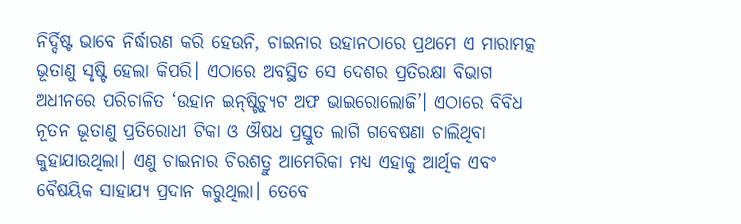ନିର୍ଦ୍ଦିଷ୍ଟ ଭାବେ ନିର୍ଦ୍ଧାରଣ କରି ହେଉନି, ଚାଇନାର ଉହାନଠାରେ ପ୍ରଥମେ ଏ ମାରାମତ୍କ ଭୂତାଣୁ ସୃଷ୍ଟି ହେଲା କିପରି। ଏଠାରେ ଅବସ୍ଥିତ ସେ ଦେଶର ପ୍ରତିରକ୍ଷା ବିଭାଗ ଅଧୀନରେ ପରିଚାଳିତ ‘ଉହାନ ଇନ୍‌ଷ୍ଟିଚ୍ୟୁଟ ଅଫ ଭାଇରୋଲୋଜି’। ଏଠାରେ ବିବିଧ ନୂତନ ଭୂତାଣୁ ପ୍ରତିରୋଧୀ ଟିକା ଓ ଔଷଧ ପ୍ରସ୍ତୁତ ଲାଗି ଗବେଷଣା ଚାଲିଥିବା କୁହାଯାଉଥିଲା। ଏଣୁ ଚାଇନାର ଚିରଶତ୍ରୁ ଆମେରିକା ମଧ୍ୟ ଏହାକୁ ଆର୍ଥିକ ଏବଂ ବୈଷୟିକ ସାହାଯ୍ୟ ପ୍ରଦାନ କରୁଥିଲା। ତେବେ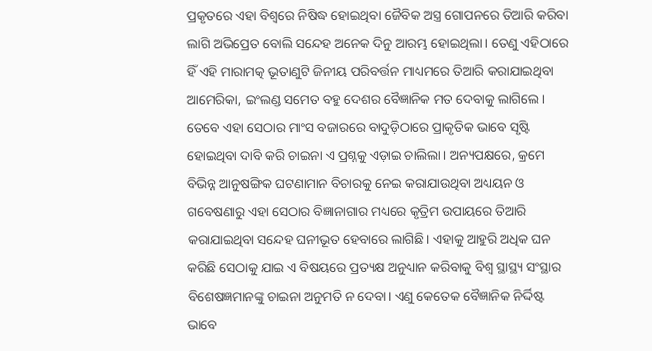ପ୍ରକୃତରେ ଏହା ବିଶ୍ୱରେ ନିଷିଦ୍ଧ ହୋଇଥିବା ଜୈବିକ ଅସ୍ତ୍ର ଗୋପନରେ ତିଆରି କରିବା ଲାଗି ଅଭିପ୍ରେତ ବୋଲି ସନ୍ଦେହ ଅନେକ ଦିନୁ ଆରମ୍ଭ ହୋଇଥିଲା। ତେଣୁ ଏହିଠାରେ ହିଁ ଏହି ମାରାମତ୍କ ଭୂତାଣୁଟି ଜିନୀୟ ପରିବର୍ତ୍ତନ ମାଧ୍ୟମରେ ତିଆରି କରାଯାଇଥିବା ଆମେରିକା, ଇଂଲଣ୍ଡ ସମେତ ବହୁ ଦେଶର ବୈଜ୍ଞାନିକ ମତ ଦେବାକୁ ଲାଗିଲେ। ତେବେ ଏହା ସେଠାର ମାଂସ ବଜାରରେ ବାଦୁଡ଼ିଠାରେ ପ୍ରାକୃତିକ ଭାବେ ସୃଷ୍ଟି ହୋଇଥିବା ଦାବି କରି ଚାଇନା ଏ ପ୍ରଶ୍ନକୁ ଏଡ଼ାଇ ଚାଲିଲା। ଅନ୍ୟପକ୍ଷରେ, କ୍ରମେ ବିଭିନ୍ନ ଆନୁଷଙ୍ଗିକ ଘଟଣାମାନ ବିଚାରକୁ ନେଇ କରାଯାଉଥିବା ଅଧ୍ୟୟନ ଓ ଗବେଷଣାରୁ ଏହା ସେଠାର ବିଜ୍ଞାନାଗାର ମଧ୍ୟରେ କୃତ୍ରିମ ଉପାୟରେ ତିଆରି କରାଯାଇଥିବା ସନ୍ଦେହ ଘନୀଭୂତ ହେବାରେ ଲାଗିଛି। ଏହାକୁ ଆହୁରି ଅଧିକ ଘନ କରିଛି ସେଠାକୁ ଯାଇ ଏ ବିଷୟରେ ପ୍ରତ୍ୟକ୍ଷ ଅନୁଧ୍ୟାନ କରିବାକୁ ବିଶ୍ୱ ସ୍ଥାସ୍ଥ୍ୟ ସଂସ୍ଥାର ବିଶେଷଜ୍ଞମାନଙ୍କୁ ଚାଇନା ଅନୁମତି ନ ଦେବା। ଏଣୁ କେତେକ ବୈଜ୍ଞାନିକ ନିର୍ଦ୍ଦିଷ୍ଟ ଭାବେ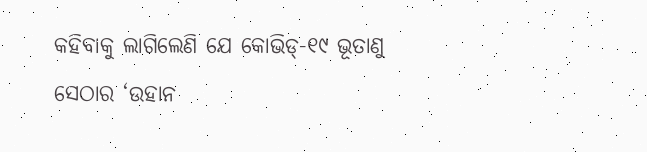କହିବାକୁ ଲାଗିଲେଣି ଯେ କୋଭିଡ୍‌-୧୯ ଭୂତାଣୁ ସେଠାର ‘ଉହାନ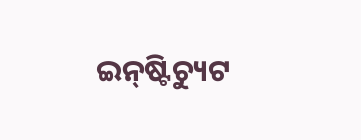ଇନ୍‌ଷ୍ଟିଚ୍ୟୁଟ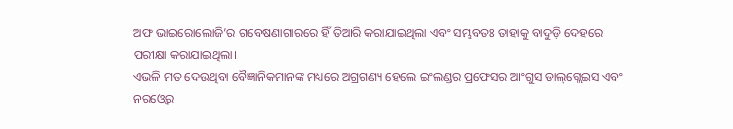ଅଫ ଭାଇରୋଲୋଜି’ର ଗବେଷଣାଗାରରେ ହିଁ ତିଆରି କରାଯାଇଥିଲା ଏବଂ ସମ୍ଭବତଃ ତାହାକୁ ବାଦୁଡ଼ି ଦେହରେ ପରୀକ୍ଷା କରାଯାଇଥିଲା।
ଏଭଳି ମତ ଦେଉଥିବା ବୈଜ୍ଞାନିକମାନଙ୍କ ମଧ୍ୟରେ ଅଗ୍ରଗଣ୍ୟ ହେଲେ ଇଂଲଣ୍ଡର ପ୍ରଫେସର ଆଂଗୁସ ଡାଲ୍‌ଗ୍ଲେଇସ ଏବଂ ନରଓ୍ବେର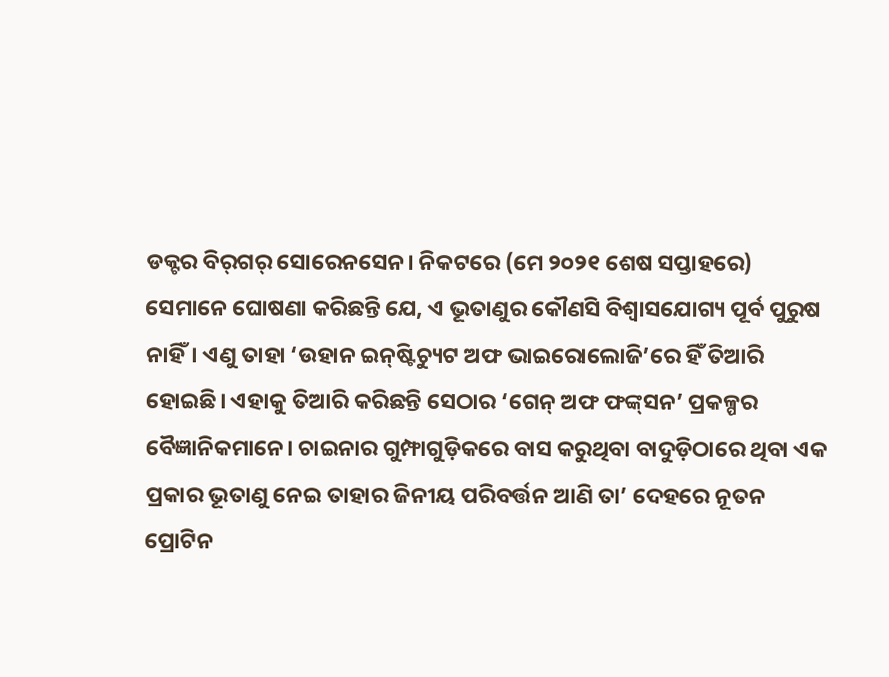ଡକ୍ଟର ବିର୍‌ଗର୍‌ ସୋରେନସେନ। ନିକଟରେ (ମେ ୨୦୨୧ ଶେଷ ସପ୍ତାହରେ) ସେମାନେ ଘୋଷଣା କରିଛନ୍ତି ଯେ, ଏ ଭୂତାଣୁର କୌଣସି ବିଶ୍ୱାସଯୋଗ୍ୟ ପୂର୍ବ ପୁରୁଷ ନାହିଁ। ଏଣୁ ତାହା ‘ଉହାନ ଇନ୍‌ଷ୍ଟିଚ୍ୟୁଟ ଅଫ ଭାଇରୋଲୋଜି’ରେ ହିଁ ତିଆରି ହୋଇଛି। ଏହାକୁ ତିଆରି କରିଛନ୍ତି ସେଠାର ‘ଗେନ୍‌ ଅଫ ଫଙ୍କ୍‌ସନ’ ପ୍ରକଳ୍ପର ବୈଜ୍ଞାନିକମାନେ। ଚାଇନାର ଗୁମ୍ଫାଗୁଡ଼ିକରେ ବାସ କରୁଥିବା ବାଦୁଡ଼ିଠାରେ ଥିବା ଏକ ପ୍ରକାର ଭୂତାଣୁ ନେଇ ତାହାର ଜିନୀୟ ପରିବର୍ତ୍ତନ ଆଣି ତା’ ଦେହରେ ନୂତନ ପ୍ରୋଟିନ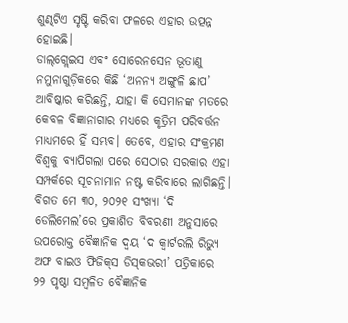ଶୁଣ୍ଢଟିଏ ସୃଷ୍ଟି କରିବା ଫଳରେ ଏହାର ଉତ୍ପନ୍ନ ହୋଇଛି।
ଡାଲ୍‌ଗ୍ଲେଇସ ଏବଂ ସୋରେନସେନ ଭୂତାଣୁ ନମୁନାଗୁଡ଼ିକରେ କିଛି ‘ଅନନ୍ୟ ଅଙ୍ଗୁଳି ଛାପ’ ଆବିଷ୍କାର କରିଛନ୍ତି, ଯାହା କି ସେମାନଙ୍କ ମତରେ କେବଳ ବିଜ୍ଞାନାଗାର ମଧ୍ୟରେ କୃତ୍ରିମ ପରିବର୍ତ୍ତନ ମାଧ୍ୟମରେ ହିଁ ସମ୍ଭବ। ତେବେ, ଏହାର ସଂକ୍ରମଣ ବିଶ୍ୱକୁ ବ୍ୟାପିଗଲା ପରେ ସେଠାର ସରକାର ଏହା ସମ୍ପର୍କରେ ସୂଚନାମାନ ନଷ୍ଟ କରିବାରେ ଲାଗିଛନ୍ତି। ବିଗତ ମେ ୩୦, ୨୦୨୧ ସଂଖ୍ୟା ‘ଦି ଡେଲିମେଲ’ରେ ପ୍ରକାଶିତ ବିବରଣୀ ଅନୁସାରେ ଉପରୋକ୍ତ ବୈଜ୍ଞାନିକ ଦ୍ୱୟ ‘ଦ କ୍ୱାର୍ଟରଲି ରିଭ୍ୟୁ ଅଫ ବାଇଓ ଫିଜିକ୍‌ସ ଡିସ୍‌କଭରୀ’ ପତ୍ରିକାରେ ୨୨ ପୃଷ୍ଠା ସମ୍ବଳିତ ବୈଜ୍ଞାନିକ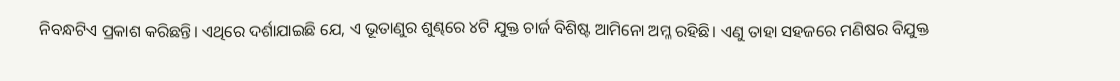ନିବନ୍ଧଟିଏ ପ୍ରକାଶ କରିଛନ୍ତି। ଏଥିରେ ଦର୍ଶାଯାଇଛି ଯେ, ଏ ଭୂତାଣୁର ଶୁଣ୍ଢରେ ୪ଟି ଯୁକ୍ତ ଚାର୍ଜ ବିଶିଷ୍ଟ ଆମିନୋ ଅମ୍ଳ ରହିଛି। ଏଣୁ ତାହା ସହଜରେ ମଣିଷର ବିଯୁକ୍ତ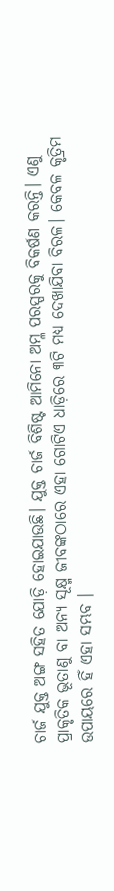ଚାର୍ଜ ଯୁକ୍ତ ଅଙ୍ଗ ସହିତ ଯୋଡ଼ି ହୋଇଯାଉଛି। ଯୁକ୍ତ ଚାର୍ଜ ବିଶିଷ୍ଟ ଆମିନୋ ଅମ୍ଳ ପରସ୍ପରକୁ ବିକର୍ଷଣ କରନ୍ତି। ଏଣୁ ପ୍ରାକୃତିକ ଭୂତାଣୁ ବା ଅନ୍ୟ ସୂକ୍ଷ୍ମ ଜୀବଙ୍କଠାରେ ଏହା ଗୋଟିଏ ଧାଡ଼ିରେ ୩ଟି ମଧ୍ୟ ଦେଖାଯିବା ବିରଳ। କେବଳ କୃତ୍ରିମ ଉପାୟରେ ହିଁ ଏହା ସମ୍ଭବ ।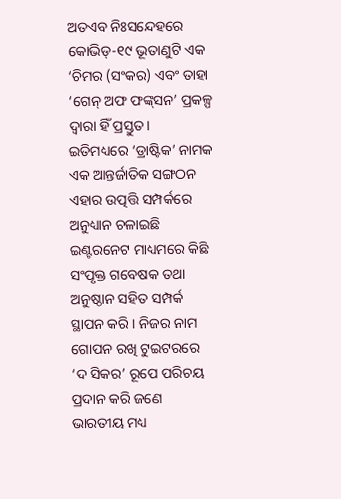ଅତଏବ ନିଃସନ୍ଦେହରେ କୋଭିଡ୍‌-୧୯ ଭୂତାଣୁଟି ଏକ ‘ଚିମର (ସଂକର) ଏବଂ ତାହା ‘ଗେନ୍‌ ଅଫ ଫଙ୍କ୍‌ସନ’ ପ୍ରକଳ୍ପ ଦ୍ୱାରା ହିଁ ପ୍ରସ୍ତୁତ।
ଇତିମଧ୍ୟରେ ‘ଡ୍ରାଷ୍ଟିକ’ ନାମକ ଏକ ଆନ୍ତର୍ଜାତିକ ସଙ୍ଗଠନ ଏହାର ଉତ୍ପତ୍ତି ସମ୍ପର୍କରେ ଅନୁଧ୍ୟାନ ଚଳାଇଛି ଇଣ୍ଟରନେଟ ମାଧ୍ୟମରେ କିଛି ସଂପୃକ୍ତ ଗବେଷକ ତଥା ଅନୁଷ୍ଠାନ ସହିତ ସମ୍ପର୍କ ସ୍ଥାପନ କରି। ନିଜର ନାମ ଗୋପନ ରଖି ଟୁଇଟରରେ ‘ଦ ସିକର’ ରୂପେ ପରିଚୟ ପ୍ରଦାନ କରି ଜଣେ ଭାରତୀୟ ମଧ୍ୟ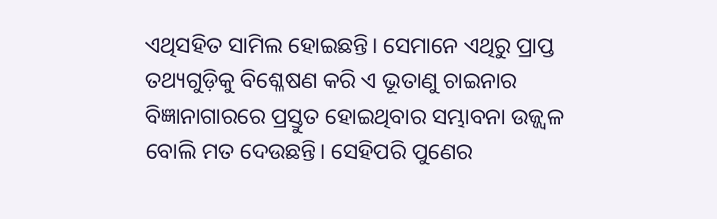ଏଥିସହିତ ସାମିଲ ହୋଇଛନ୍ତି। ସେମାନେ ଏଥିରୁ ପ୍ରାପ୍ତ ତଥ୍ୟଗୁଡ଼ିକୁ ବିଶ୍ଳେଷଣ କରି ଏ ଭୂତାଣୁ ଚାଇନାର ବିଜ୍ଞାନାଗାରରେ ପ୍ରସ୍ତୁତ ହୋଇଥିବାର ସମ୍ଭାବନା ଉଜ୍ଜ୍ୱଳ ବୋଲି ମତ ଦେଉଛନ୍ତି। ସେହିପରି ପୁଣେର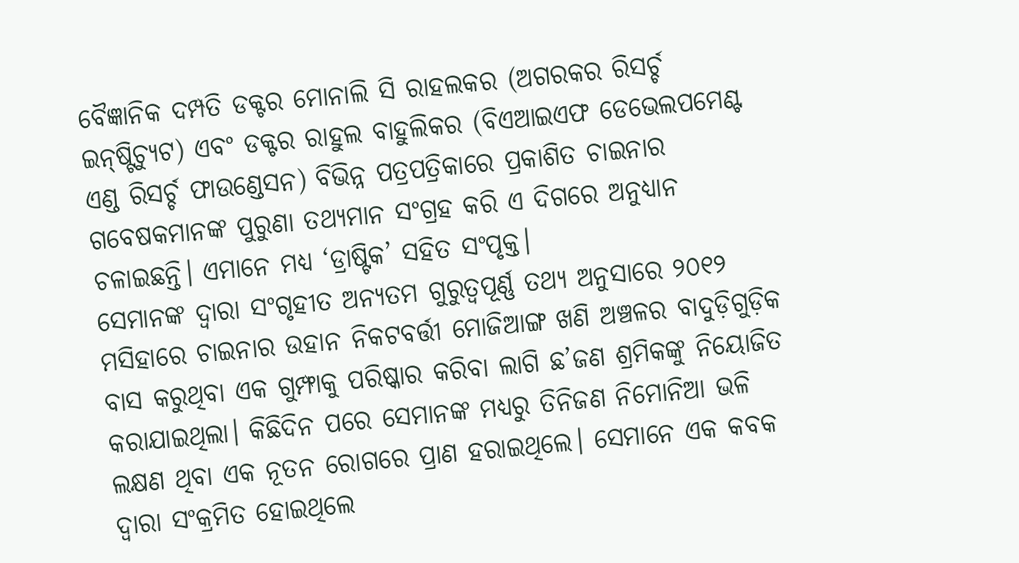ବୈଜ୍ଞାନିକ ଦମ୍ପତି ଡକ୍ଟର ମୋନାଲି ସି ରାହଲକର (ଅଗରକର ରିସର୍ଚ୍ଚ ଇନ୍‌ଷ୍ଟିଚ୍ୟୁଟ) ଏବଂ ଡକ୍ଟର ରାହୁଲ ବାହୁଲିକର (ବିଏଆଇଏଫ ଡେଭେଲପମେଣ୍ଟ ଏଣ୍ଡ ରିସର୍ଚ୍ଚ ଫାଉଣ୍ଡେସନ) ବିଭିନ୍ନ ପତ୍ରପତ୍ରିକାରେ ପ୍ରକାଶିତ ଚାଇନାର ଗବେଷକମାନଙ୍କ ପୁରୁଣା ତଥ୍ୟମାନ ସଂଗ୍ରହ କରି ଏ ଦିଗରେ ଅନୁଧ୍ୟାନ ଚଳାଇଛନ୍ତି। ଏମାନେ ମଧ୍ୟ ‘ଡ୍ରାଷ୍ଟିକ’ ସହିତ ସଂପୃକ୍ତ।
ସେମାନଙ୍କ ଦ୍ୱାରା ସଂଗୃହୀତ ଅନ୍ୟତମ ଗୁରୁତ୍ୱପୂର୍ଣ୍ଣ ତଥ୍ୟ ଅନୁସାରେ ୨୦୧୨ ମସିହାରେ ଚାଇନାର ଉହାନ ନିକଟବର୍ତ୍ତୀ ମୋଜିଆଙ୍ଗ ଖଣି ଅଞ୍ଚଳର ବାଦୁଡ଼ିଗୁଡ଼ିକ ବାସ କରୁଥିବା ଏକ ଗୁମ୍ଫାକୁ ପରିଷ୍କାର କରିବା ଲାଗି ଛ’ଜଣ ଶ୍ରମିକଙ୍କୁ ନିୟୋଜିତ କରାଯାଇଥିଲା। କିଛିଦିନ ପରେ ସେମାନଙ୍କ ମଧ୍ୟରୁ ତିନିଜଣ ନିମୋନିଆ ଭଳି ଲକ୍ଷଣ ଥିବା ଏକ ନୂତନ ରୋଗରେ ପ୍ରାଣ ହରାଇଥିଲେ। ସେମାନେ ଏକ କବକ ଦ୍ୱାରା ସଂକ୍ରମିତ ହୋଇଥିଲେ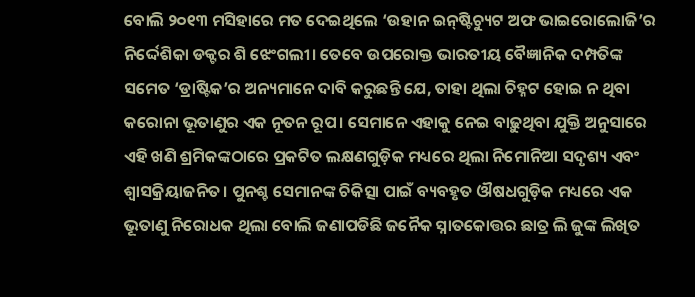ବୋଲି ୨୦୧୩ ମସିହାରେ ମତ ଦେଇଥିଲେ ‘ଉହାନ ଇନ୍‌ଷ୍ଟିଚ୍ୟୁଟ ଅଫ ଭାଇରୋଲୋଜି’ର ନିର୍ଦ୍ଦେଶିକା ଡକ୍ଟର ଶି ଝେଂଗଲୀ। ତେବେ ଉପରୋକ୍ତ ଭାରତୀୟ ବୈଜ୍ଞାନିକ ଦମ୍ପତିଙ୍କ ସମେତ ‘ଡ୍ରାଷ୍ଟିକ’ର ଅନ୍ୟମାନେ ଦାବି କରୁଛନ୍ତି ଯେ, ତାହା ଥିଲା ଚିହ୍ନଟ ହୋଇ ନ ଥିବା କରୋନା ଭୂତାଣୁର ଏକ ନୂତନ ରୂପ। ସେମାନେ ଏହାକୁ ନେଇ ବାଢ଼ୁଥିବା ଯୁକ୍ତି ଅନୁସାରେ ଏହି ଖଣି ଶ୍ରମିକଙ୍କଠାରେ ପ୍ରକଟିତ ଲକ୍ଷଣଗୁଡ଼ିକ ମଧ୍ୟରେ ଥିଲା ନିମୋନିଆ ସଦୃଶ୍ୟ ଏବଂ ଶ୍ୱାସକ୍ରିୟାଜନିତ। ପୁନଶ୍ଚ ସେମାନଙ୍କ ଚିକିତ୍ସା ପାଇଁ ବ୍ୟବହୃତ ଔଷଧଗୁଡ଼ିକ ମଧ୍ୟରେ ଏକ ଭୂତାଣୁ ନିରୋଧକ ଥିଲା ବୋଲି ଜଣାପଡିଛି ଜନୈକ ସ୍ନାତକୋତ୍ତର ଛାତ୍ର ଲି ଜୁଙ୍କ ଲିଖିତ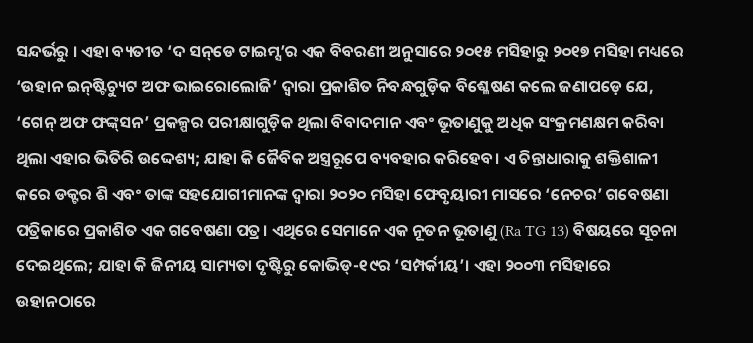ସନ୍ଦର୍ଭରୁ । ଏହା ବ୍ୟତୀତ ‘ଦ ସନ୍‌ଡେ ଟାଇମ୍ସ’ର ଏକ ବିବରଣୀ ଅନୁସାରେ ୨୦୧୫ ମସିହାରୁ ୨୦୧୭ ମସିହା ମଧ୍ୟରେ ‘ଉହାନ ଇନ୍‌ଷ୍ଟିଚ୍ୟୁଟ ଅଫ ଭାଇରୋଲୋଜି’ ଦ୍ୱାରା ପ୍ରକାଶିତ ନିବନ୍ଧଗୁଡ଼ିକ ବିଶ୍ଳେଷଣ କଲେ ଜଣାପଡ଼େ ଯେ, ‘ଗେନ୍‌ ଅଫ ଫଙ୍କ୍‌ସନ’ ପ୍ରକଳ୍ପର ପରୀକ୍ଷାଗୁଡ଼ିକ ଥିଲା ବିବାଦମାନ ଏବଂ ଭୂତାଣୁକୁ ଅଧିକ ସଂକ୍ରମଣକ୍ଷମ କରିବା ଥିଲା ଏହାର ଭିତିରି ଉଦ୍ଦେଶ୍ୟ; ଯାହା କି ଜୈବିକ ଅସ୍ତ୍ରରୂପେ ବ୍ୟବହାର କରିହେବ। ଏ ଚିନ୍ତାଧାରାକୁ ଶକ୍ତିଶାଳୀ କରେ ଡକ୍ଟର ଶି ଏବଂ ତାଙ୍କ ସହଯୋଗୀମାନଙ୍କ ଦ୍ୱାରା ୨୦୨୦ ମସିହା ଫେବୃୟାରୀ ମାସରେ ‘ନେଚର’ ଗବେଷଣା ପତ୍ରିକାରେ ପ୍ରକାଶିତ ଏକ ଗବେଷଣା ପତ୍ର। ଏଥିରେ ସେମାନେ ଏକ ନୂତନ ଭୂତାଣୁ (Ra TG 13) ବିଷୟରେ ସୂଚନା ଦେଇଥିଲେ; ଯାହା କି ଜିନୀୟ ସାମ୍ୟତା ଦୃଷ୍ଟିରୁ କୋଭିଡ୍‌-୧୯ର ‘ସମ୍ପର୍କୀୟ’। ଏହା ୨୦୦୩ ମସିହାରେ ଉହାନଠାରେ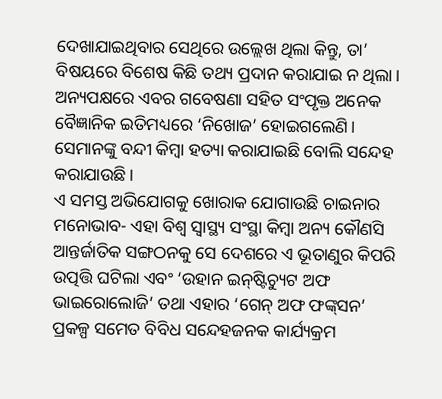ଦେଖାଯାଇଥିବାର ସେଥିରେ ଉଲ୍ଲେଖ ଥିଲା କିନ୍ତୁ, ତା’ ବିଷୟରେ ବିଶେଷ କିଛି ତଥ୍ୟ ପ୍ରଦାନ କରାଯାଇ ନ ଥିଲା। ଅନ୍ୟପକ୍ଷରେ ଏବର ଗବେଷଣା ସହିତ ସଂପୃକ୍ତ ଅନେକ ବୈଜ୍ଞାନିକ ଇତିମଧ୍ୟରେ ‘ନିଖୋଜ’ ହୋଇଗଲେଣି। ସେମାନଙ୍କୁ ବନ୍ଦୀ କିମ୍ବା ହତ୍ୟା କରାଯାଇଛି ବୋଲି ସନ୍ଦେହ କରାଯାଉଛି।
ଏ ସମସ୍ତ ଅଭିଯୋଗକୁ ଖୋରାକ ଯୋଗାଉଛି ଚାଇନାର ମନୋଭାବ- ଏହା ବିଶ୍ୱ ସ୍ବାସ୍ଥ୍ୟ ସଂସ୍ଥା କିମ୍ବା ଅନ୍ୟ କୌଣସି ଆନ୍ତର୍ଜାତିକ ସଙ୍ଗଠନକୁ ସେ ଦେଶରେ ଏ ଭୂତାଣୁର କିପରି ଉତ୍ପତ୍ତି ଘଟିଲା ଏବଂ ‘ଉହାନ ଇନ୍‌ଷ୍ଟିଚ୍ୟୁଟ ଅଫ ଭାଇରୋଲୋଜି’ ତଥା ଏହାର ‘ଗେନ୍‌ ଅଫ ଫଙ୍କ୍‌ସନ’ ପ୍ରକଳ୍ପ ସମେତ ବିବିଧ ସନ୍ଦେହଜନକ କାର୍ଯ୍ୟକ୍ରମ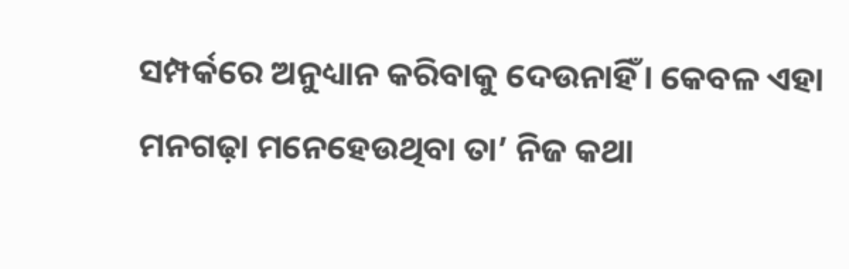ସମ୍ପର୍କରେ ଅନୁଧ୍ୟାନ କରିବାକୁ ଦେଉନାହିଁ। କେବଳ ଏହା ମନଗଢ଼ା ମନେହେଉଥିବା ତା’ ନିଜ କଥା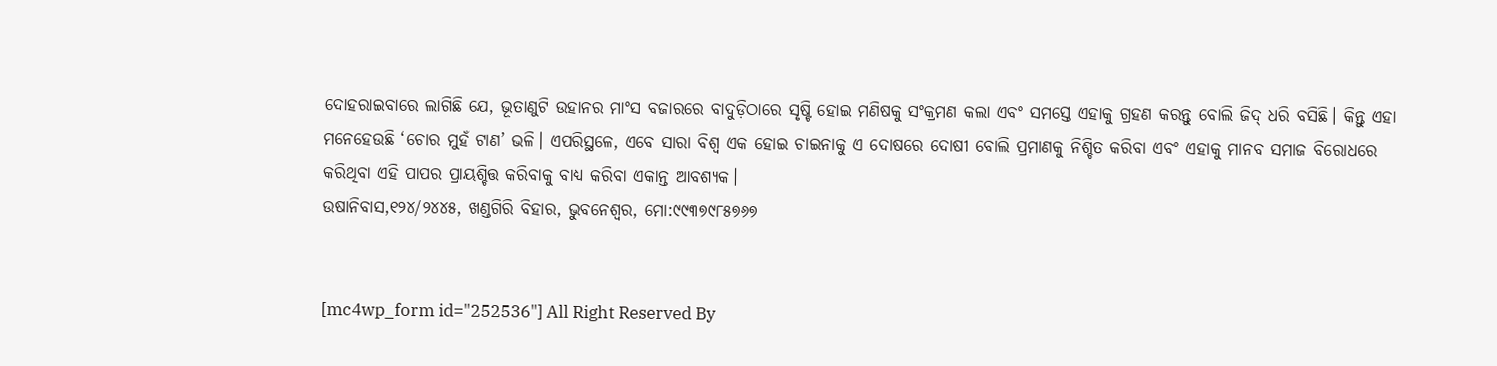ଦୋହରାଇବାରେ ଲାଗିଛି ଯେ, ଭୂତାଣୁଟି ଉହାନର ମାଂସ ବଜାରରେ ବାଦୁଡ଼ିଠାରେ ସୃଷ୍ଟି ହୋଇ ମଣିଷକୁ ସଂକ୍ରମଣ କଲା ଏବଂ ସମସ୍ତେ ଏହାକୁ ଗ୍ରହଣ କରନ୍ତୁ ବୋଲି ଜିଦ୍‌ ଧରି ବସିଛି। କିନ୍ତୁ ଏହା ମନେହେଉଛି ‘ଚୋର ମୁହଁ ଟାଣ’ ଭଳି। ଏପରିସ୍ଥଳେ, ଏବେ ସାରା ବିଶ୍ୱ ଏକ ହୋଇ ଚାଇନାକୁ ଏ ଦୋଷରେ ଦୋଷୀ ବୋଲି ପ୍ରମାଣକୁ ନିଶ୍ଚିତ କରିବା ଏବଂ ଏହାକୁ ମାନବ ସମାଜ ବିରୋଧରେ କରିଥିବା ଏହି ପାପର ପ୍ରାୟଶ୍ଚିତ୍ତ କରିବାକୁ ବାଧ୍ୟ କରିବା ଏକାନ୍ତ ଆବଶ୍ୟକ।
ଉଷାନିବାସ,୧୨୪/୨୪୪୫, ଖଣ୍ଡଗିରି ବିହାର, ଭୁବନେଶ୍ୱର, ମୋ:୯୯୩୭୯୮୫୭୬୭


[mc4wp_form id="252536"] All Right Reserved By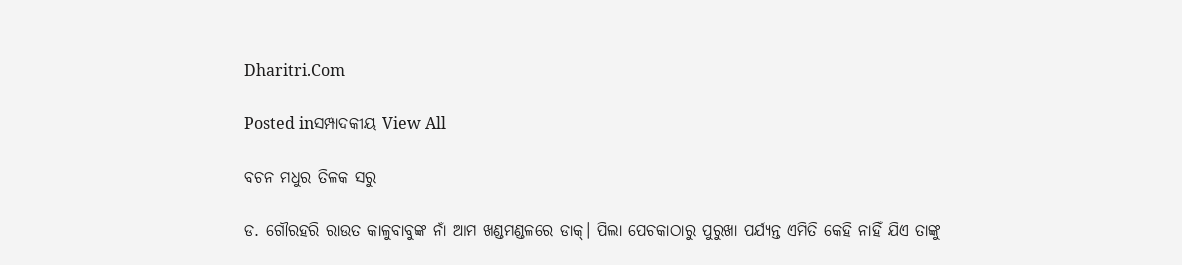Dharitri.Com

Posted inସମ୍ପାଦକୀୟ View All

ବଚନ ମଧୁର ତିଳକ ସରୁ

ଡ. ଗୌରହରି ରାଉତ କାଳୁବାବୁଙ୍କ ନାଁ ଆମ ଖଣ୍ଡମଣ୍ଡଳରେ ଡାକ୍‌। ପିଲା ପେଚକାଠାରୁ ପୁରୁଖା ପର୍ଯ୍ୟନ୍ତ ଏମିତି କେହି ନାହିଁ ଯିଏ ତାଙ୍କୁ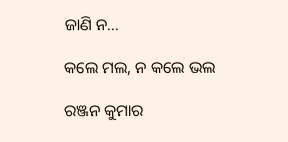ଜାଣି ନ...

କଲେ ମଲ, ନ କଲେ ଭଲ

ରଞ୍ଜନ କୁମାର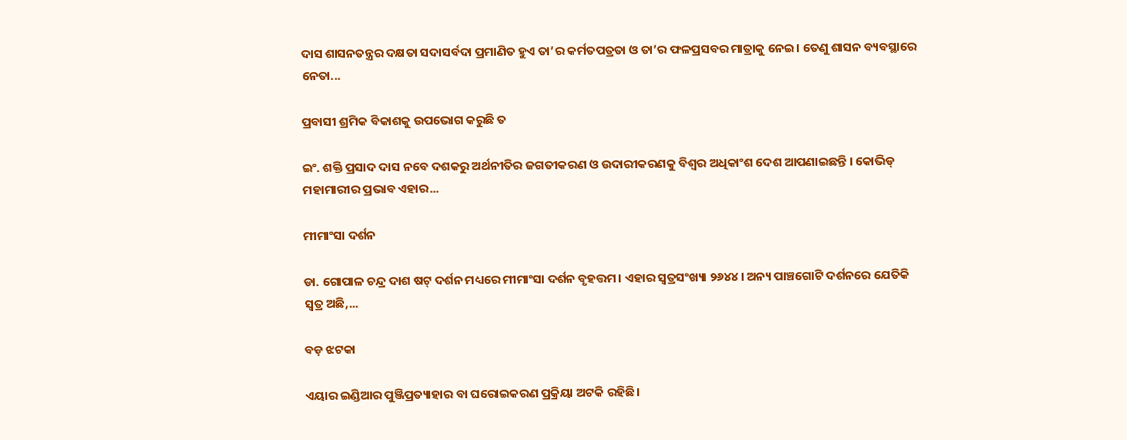ଦାସ ଶାସନତନ୍ତ୍ରର ଦକ୍ଷତା ସଦାସର୍ବଦା ପ୍ରମାଣିତ ହୁଏ ତା’ର କର୍ମତପତ୍ରତା ଓ ତା’ର ଫଳପ୍ରସବର ମାତ୍ରାକୁ ନେଇ। ତେଣୁ ଶାସନ ବ୍ୟବସ୍ଥାରେ ନେତା...

ପ୍ରବାସୀ ଶ୍ରମିକ ବିକାଶକୁ ଉପଭୋଗ କରୁଛି ତ

ଇଂ. ଶକ୍ତି ପ୍ରସାଦ ଦାସ ନବେ ଦଶକରୁ ଅର୍ଥନୀତିର ଜଗତୀକରଣ ଓ ଉଦାରୀକରଣକୁ ବିଶ୍ୱର ଅଧିକାଂଶ ଦେଶ ଆପଣାଇଛନ୍ତି । କୋଭିଡ୍‌ ମହାମାରୀର ପ୍ରଭାବ ଏହାର...

ମୀମାଂସା ଦର୍ଶନ

ଡା. ଗୋପାଳ ଚନ୍ଦ୍ର ଦାଶ ଷଟ୍‌ ଦର୍ଶନ ମଧ୍ୟରେ ମୀମାଂସା ଦର୍ଶନ ବୃହତ୍ତମ। ଏହାର ସ୍ବତ୍ରସଂଖ୍ୟା ୨୬୪୪। ଅନ୍ୟ ପାଞ୍ଚଗୋଟି ଦର୍ଶନରେ ଯେତିକି ସ୍ବତ୍ର ଅଛି,...

ବଡ଼ ଝଟକା

ଏୟାର ଇଣ୍ଡିଆର ପୁଞ୍ଜିପ୍ରତ୍ୟାହାର ବା ଘରୋଇକରଣ ପ୍ରକ୍ରିୟା ଅଟକି ରହିଛି।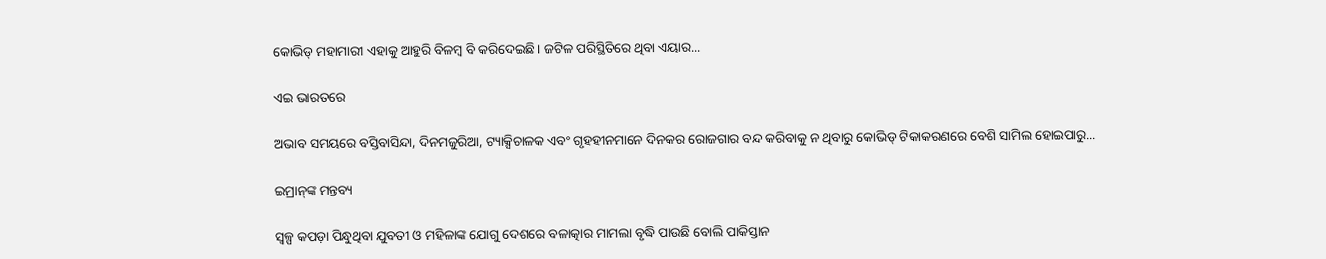କୋଭିଡ୍‌ ମହାମାରୀ ଏହାକୁ ଆହୁରି ବିଳମ୍ବ ବି କରିଦେଇଛି। ଜଟିଳ ପରିସ୍ଥିତିରେ ଥିବା ଏୟାର...

ଏଇ ଭାରତରେ

ଅଭାବ ସମୟରେ ବସ୍ତିବାସିନ୍ଦା, ଦିନମଜୁରିଆ, ଟ୍ୟାକ୍ସିଚାଳକ ଏବଂ ଗୃହହୀନମାନେ ଦିନକର ରୋଜଗାର ବନ୍ଦ କରିବାକୁ ନ ଥିବାରୁ କୋଭିଡ୍‌ ଟିକାକରଣରେ ବେଶି ସାମିଲ ହୋଇପାରୁ...

ଇମ୍ରାନ୍‌ଙ୍କ ମନ୍ତବ୍ୟ

ସ୍ୱଳ୍ପ କପଡ଼ା ପିନ୍ଧୁଥିବା ଯୁବତୀ ଓ ମହିଳାଙ୍କ ଯୋଗୁ ଦେଶରେ ବଳାତ୍କାର ମାମଲା ବୃଦ୍ଧି ପାଉଛି ବୋଲି ପାକିସ୍ତାନ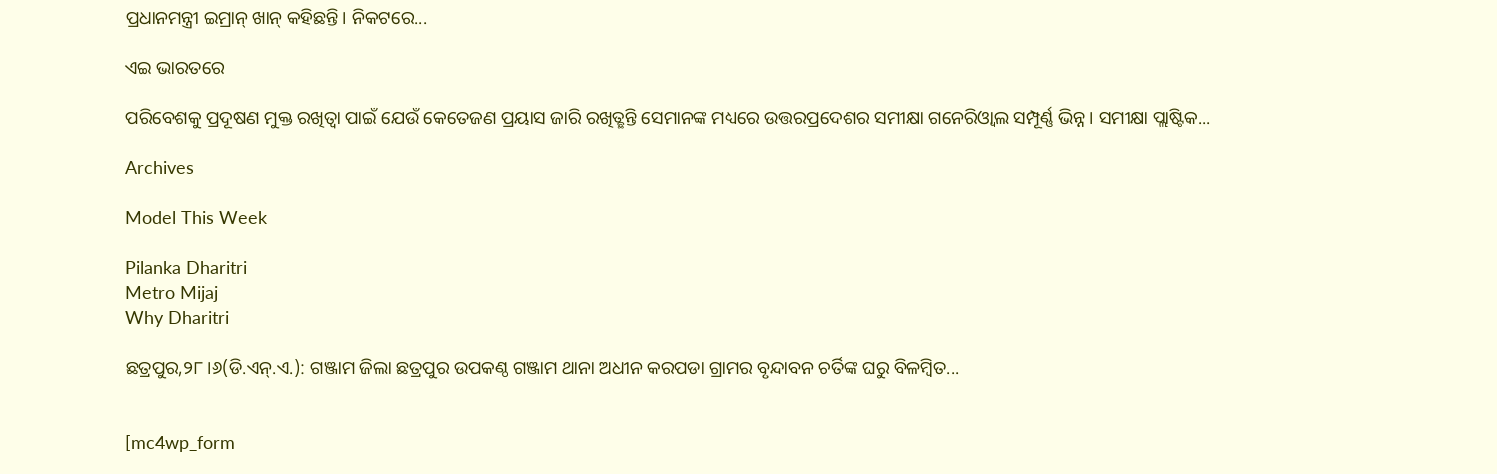ପ୍ରଧାନମନ୍ତ୍ରୀ ଇମ୍ରାନ୍‌ ଖାନ୍‌ କହିଛନ୍ତି। ନିକଟରେ...

ଏଇ ଭାରତରେ

ପରିବେଶକୁ ପ୍ରଦୂଷଣ ମୁକ୍ତ ରଖିତ୍ବା ପାଇଁ ଯେଉଁ କେତେଜଣ ପ୍ରୟାସ ଜାରି ରଖିତ୍ଛନ୍ତି ସେମାନଙ୍କ ମଧ୍ୟରେ ଉତ୍ତରପ୍ରଦେଶର ସମୀକ୍ଷା ଗନେରିଓ୍ବାଲ ସମ୍ପୂର୍ଣ୍ଣ ଭିନ୍ନ। ସମୀକ୍ଷା ପ୍ଲାଷ୍ଟିକ...

Archives

Model This Week

Pilanka Dharitri
Metro Mijaj
Why Dharitri

ଛତ୍ରପୁର,୨୮।୬(ଡି.ଏନ୍‌.ଏ.): ଗଞ୍ଜାମ ଜିଲା ଛତ୍ରପୁର ଉପକଣ୍ଠ ଗଞ୍ଜାମ ଥାନା ଅଧୀନ କରପଡା ଗ୍ରାମର ବୃନ୍ଦାବନ ଚର୍ତିଙ୍କ ଘରୁ ବିଳମ୍ବିତ...


[mc4wp_form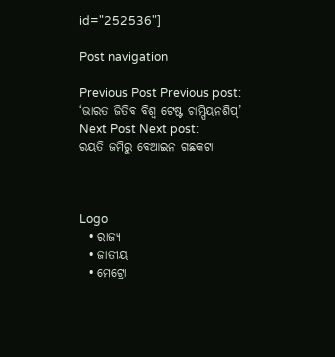id="252536"]

Post navigation

Previous Post Previous post:
‘ଭାରତ ଜିତିବ ବିଶ୍ୱ ଟେଷ୍ଟ ଚାମ୍ପିୟନଶିପ୍‌’
Next Post Next post:
ରୟତି ଜମିରୁ ବେଆଇନ ଗଛକଟା



Logo
  • ରାଜ୍ୟ
  • ଜାତୀୟ
  • ମେଟ୍ରୋ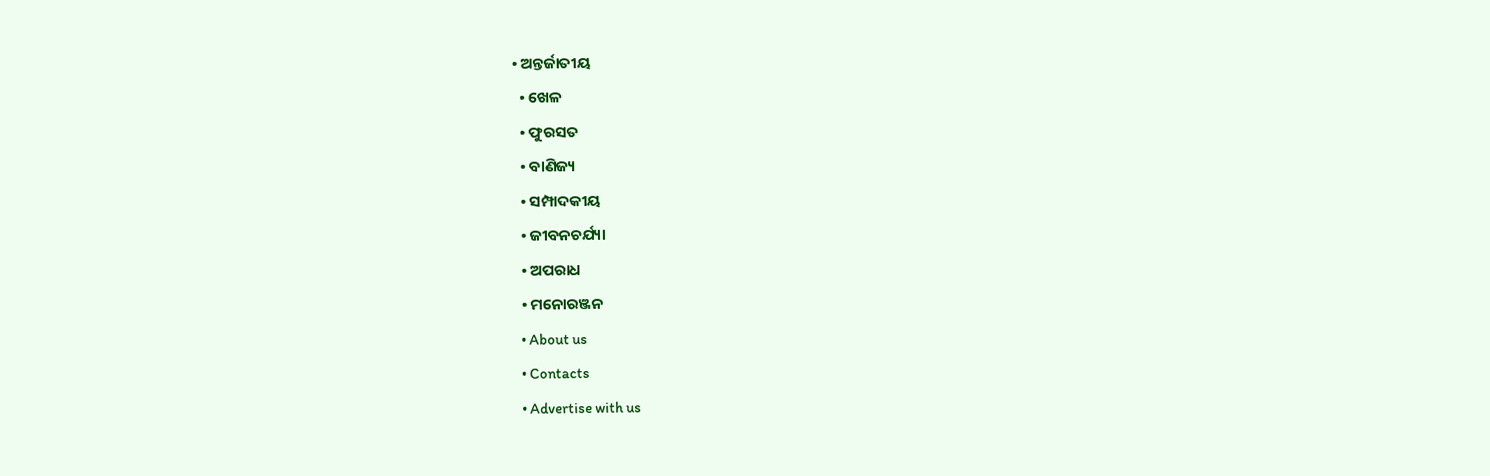• ଅନ୍ତର୍ଜାତୀୟ
  • ଖେଳ
  • ଫୁରସତ
  • ବାଣିଜ୍ୟ
  • ସମ୍ପାଦକୀୟ
  • ଜୀବନଚର୍ଯ୍ୟା
  • ଅପରାଧ
  • ମନୋରଞ୍ଜନ
  • About us
  • Contacts
  • Advertise with us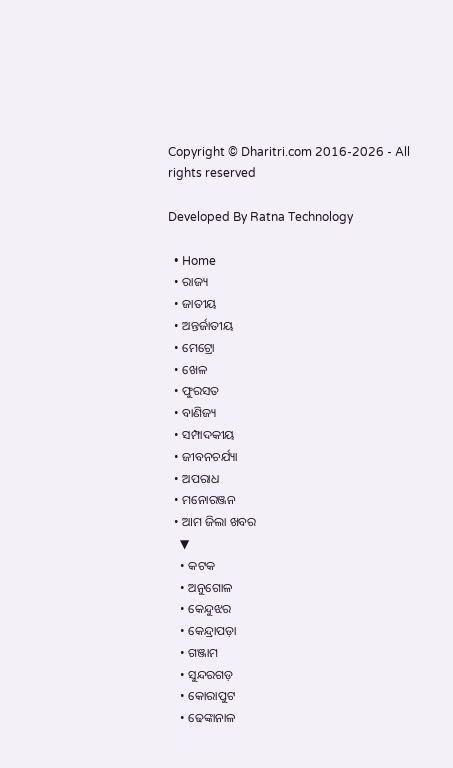Copyright © Dharitri.com 2016-2026 - All rights reserved

Developed By Ratna Technology

  • Home
  • ରାଜ୍ୟ
  • ଜାତୀୟ
  • ଅନ୍ତର୍ଜାତୀୟ
  • ମେଟ୍ରୋ
  • ଖେଳ
  • ଫୁରସତ
  • ବାଣିଜ୍ୟ
  • ସମ୍ପାଦକୀୟ
  • ଜୀବନଚର୍ଯ୍ୟା
  • ଅପରାଧ
  • ମନୋରଞ୍ଜନ
  • ଆମ ଜିଲା ଖବର
    ▼
    • କଟକ
    • ଅନୁଗୋଳ
    • କେନ୍ଦୁଝର
    • କେନ୍ଦ୍ରାପଡ଼ା
    • ଗଞ୍ଜାମ
    • ସୁନ୍ଦରଗଡ଼
    • କୋରାପୁଟ
    • ଢେଙ୍କାନାଳ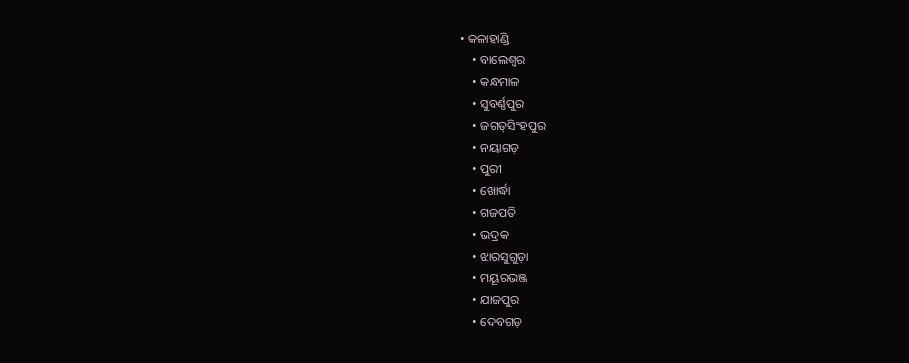• କଳାହାଣ୍ଡି
    • ବାଲେଶ୍ୱର
    • କନ୍ଧମାଳ
    • ସୁବର୍ଣ୍ଣପୁର
    • ଜଗତ୍‌ସିଂହପୁର
    • ନୟାଗଡ଼
    • ପୁରୀ
    • ଖୋର୍ଦ୍ଧା
    • ଗଜପତି
    • ଭଦ୍ରକ
    • ଝାରସୁଗୁଡ଼ା
    • ମୟୂରଭଞ୍ଜ
    • ଯାଜପୁର
    • ଦେବଗଡ଼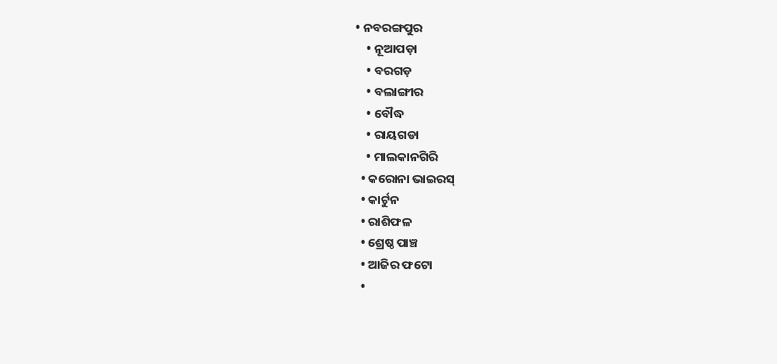• ନବରଙ୍ଗପୁର
    • ନୂଆପଡ଼ା
    • ବରଗଡ଼
    • ବଲାଙ୍ଗୀର
    • ବୌଦ୍ଧ
    • ରାୟଗଡା
    • ମାଲକାନଗିରି
  • କରୋନା ଭାଇରସ୍‌
  • କାର୍ଟୁନ
  • ରାଶିଫଳ
  • ଶ୍ରେଷ୍ଠ ପାଞ୍ଚ
  • ଆଜିର ଫଟୋ
  •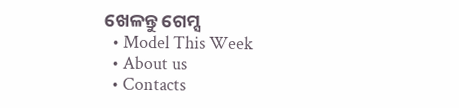ଖେଳନ୍ତୁ ଗେମ୍ସ
  • Model This Week
  • About us
  • Contacts